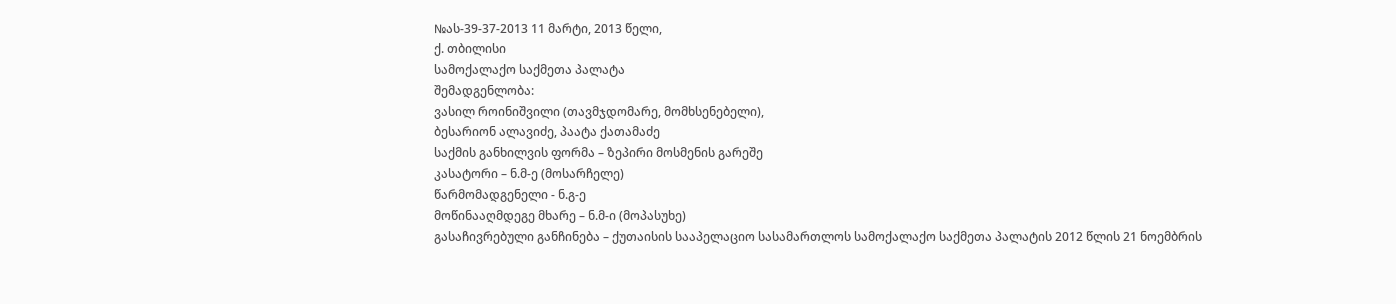№ას-39-37-2013 11 მარტი, 2013 წელი,
ქ. თბილისი
სამოქალაქო საქმეთა პალატა
შემადგენლობა:
ვასილ როინიშვილი (თავმჯდომარე, მომხსენებელი),
ბესარიონ ალავიძე, პაატა ქათამაძე
საქმის განხილვის ფორმა – ზეპირი მოსმენის გარეშე
კასატორი – ნ.მ-ე (მოსარჩელე)
წარმომადგენელი - ნ.გ-ე
მოწინააღმდეგე მხარე – ნ.მ-ი (მოპასუხე)
გასაჩივრებული განჩინება – ქუთაისის სააპელაციო სასამართლოს სამოქალაქო საქმეთა პალატის 2012 წლის 21 ნოემბრის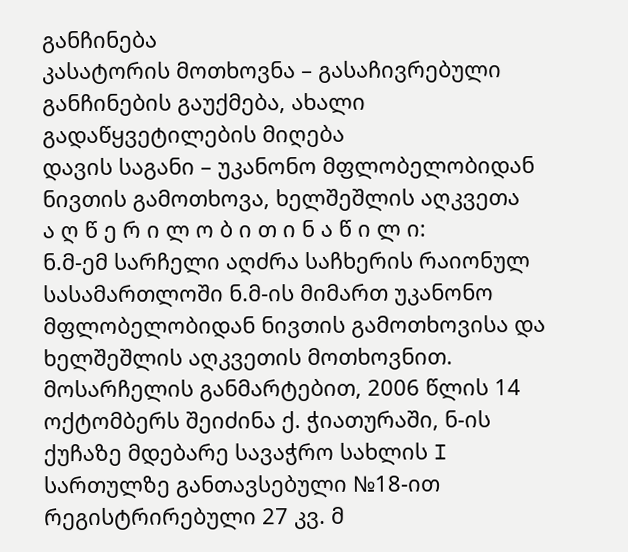განჩინება
კასატორის მოთხოვნა – გასაჩივრებული განჩინების გაუქმება, ახალი გადაწყვეტილების მიღება
დავის საგანი – უკანონო მფლობელობიდან ნივთის გამოთხოვა, ხელშეშლის აღკვეთა
ა ღ წ ე რ ი ლ ო ბ ი თ ი ნ ა წ ი ლ ი:
ნ.მ-ემ სარჩელი აღძრა საჩხერის რაიონულ სასამართლოში ნ.მ-ის მიმართ უკანონო მფლობელობიდან ნივთის გამოთხოვისა და ხელშეშლის აღკვეთის მოთხოვნით.
მოსარჩელის განმარტებით, 2006 წლის 14 ოქტომბერს შეიძინა ქ. ჭიათურაში, ნ-ის ქუჩაზე მდებარე სავაჭრო სახლის I სართულზე განთავსებული №18-ით რეგისტრირებული 27 კვ. მ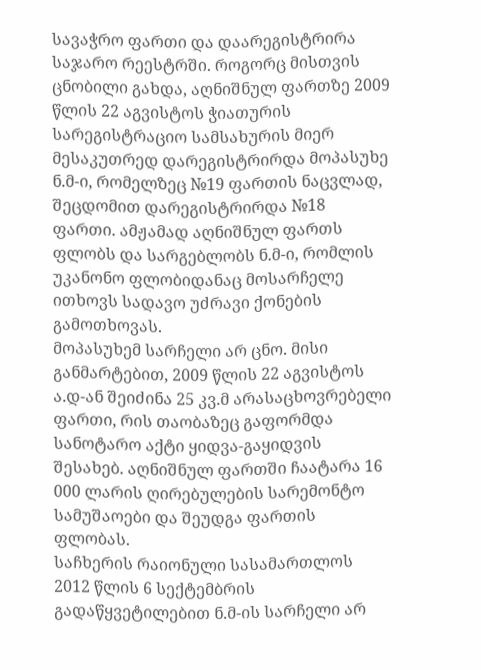სავაჭრო ფართი და დაარეგისტრირა საჯარო რეესტრში. როგორც მისთვის ცნობილი გახდა, აღნიშნულ ფართზე 2009 წლის 22 აგვისტოს ჭიათურის სარეგისტრაციო სამსახურის მიერ მესაკუთრედ დარეგისტრირდა მოპასუხე ნ.მ-ი, რომელზეც №19 ფართის ნაცვლად, შეცდომით დარეგისტრირდა №18 ფართი. ამჟამად აღნიშნულ ფართს ფლობს და სარგებლობს ნ.მ-ი, რომლის უკანონო ფლობიდანაც მოსარჩელე ითხოვს სადავო უძრავი ქონების გამოთხოვას.
მოპასუხემ სარჩელი არ ცნო. მისი განმარტებით, 2009 წლის 22 აგვისტოს ა.დ-ან შეიძინა 25 კვ.მ არასაცხოვრებელი ფართი, რის თაობაზეც გაფორმდა სანოტარო აქტი ყიდვა-გაყიდვის შესახებ. აღნიშნულ ფართში ჩაატარა 16 000 ლარის ღირებულების სარემონტო სამუშაოები და შეუდგა ფართის ფლობას.
საჩხერის რაიონული სასამართლოს 2012 წლის 6 სექტემბრის გადაწყვეტილებით ნ.მ-ის სარჩელი არ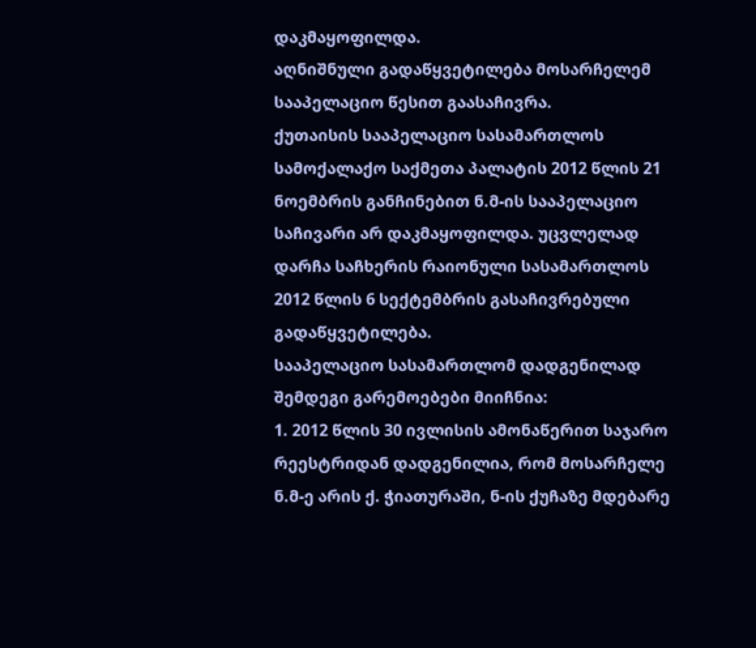დაკმაყოფილდა.
აღნიშნული გადაწყვეტილება მოსარჩელემ სააპელაციო წესით გაასაჩივრა.
ქუთაისის სააპელაციო სასამართლოს სამოქალაქო საქმეთა პალატის 2012 წლის 21 ნოემბრის განჩინებით ნ.მ-ის სააპელაციო საჩივარი არ დაკმაყოფილდა. უცვლელად დარჩა საჩხერის რაიონული სასამართლოს 2012 წლის 6 სექტემბრის გასაჩივრებული გადაწყვეტილება.
სააპელაციო სასამართლომ დადგენილად შემდეგი გარემოებები მიიჩნია:
1. 2012 წლის 30 ივლისის ამონაწერით საჯარო რეესტრიდან დადგენილია, რომ მოსარჩელე ნ.მ-ე არის ქ. ჭიათურაში, ნ-ის ქუჩაზე მდებარე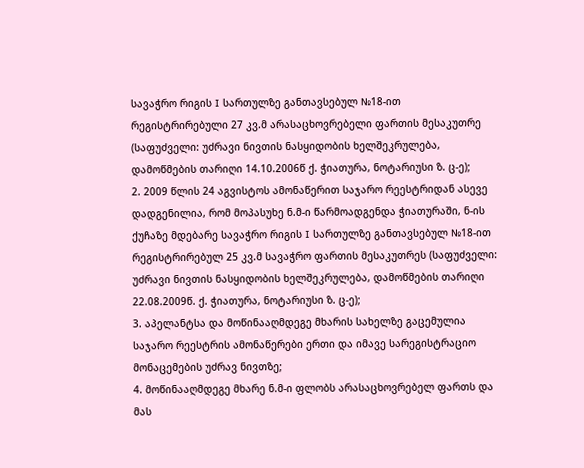სავაჭრო რიგის I სართულზე განთავსებულ №18-ით რეგისტრირებული 27 კვ.მ არასაცხოვრებელი ფართის მესაკუთრე (საფუძველი: უძრავი ნივთის ნასყიდობის ხელშეკრულება, დამოწმების თარიღი 14.10.2006წ ქ. ჭიათურა, ნოტარიუსი ზ. ც-ე);
2. 2009 წლის 24 აგვისტოს ამონაწერით საჯარო რეესტრიდან ასევე დადგენილია, რომ მოპასუხე ნ.მ-ი წარმოადგენდა ჭიათურაში, ნ-ის ქუჩაზე მდებარე სავაჭრო რიგის I სართულზე განთავსებულ №18-ით რეგისტრირებულ 25 კვ.მ სავაჭრო ფართის მესაკუთრეს (საფუძველი: უძრავი ნივთის ნასყიდობის ხელშეკრულება, დამოწმების თარიღი 22.08.2009წ. ქ. ჭიათურა, ნოტარიუსი ზ. ც-ე);
3. აპელანტსა და მოწინააღმდეგე მხარის სახელზე გაცემულია საჯარო რეესტრის ამონაწერები ერთი და იმავე სარეგისტრაციო მონაცემების უძრავ ნივთზე;
4. მოწინააღმდეგე მხარე ნ.მ-ი ფლობს არასაცხოვრებელ ფართს და მას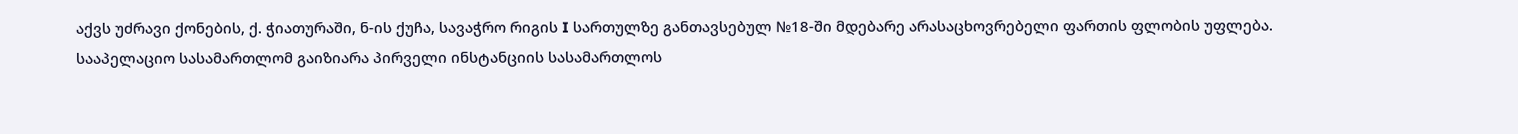აქვს უძრავი ქონების, ქ. ჭიათურაში, ნ-ის ქუჩა, სავაჭრო რიგის I სართულზე განთავსებულ №18-ში მდებარე არასაცხოვრებელი ფართის ფლობის უფლება.
სააპელაციო სასამართლომ გაიზიარა პირველი ინსტანციის სასამართლოს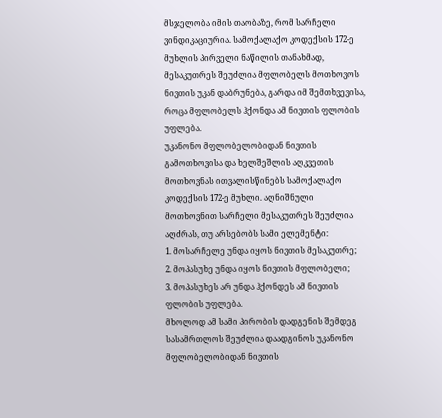მსჯელობა იმის თაობაზე, რომ სარჩელი ვინდიკაციურია. სამოქალაქო კოდექსის 172-ე მუხლის პირველი ნაწილის თანახმად, მესაკუთრეს შეუძლია მფლობელს მოთხოვოს ნივთის უკან დაბრუნება, გარდა იმ შემთხვევისა, როცა მფლობელს ჰქონდა ამ ნივთის ფლობის უფლება.
უკანონო მფლობელობიდან ნივთის გამოთხოვისა და ხელშეშლის აღკვეთის მოთხოვნას ითვალისწინებს სამოქალაქო კოდექსის 172-ე მუხლი. აღნიშნული მოთხოვნით სარჩელი მესაკუთრეს შეუძლია აღძრას, თუ არსებობს სამი ელემენტი:
1. მოსარჩელე უნდა იყოს ნივთის მესაკუთრე;
2. მოპასუხე უნდა იყოს ნივთის მფლობელი;
3. მოპასუხეს არ უნდა ჰქონდეს ამ ნივთის ფლობის უფლება.
მხოლოდ ამ სამი პირობის დადგენის შემდეგ სასამრთლოს შეუძლია დაადგინოს უკანონო მფლობელობიდან ნივთის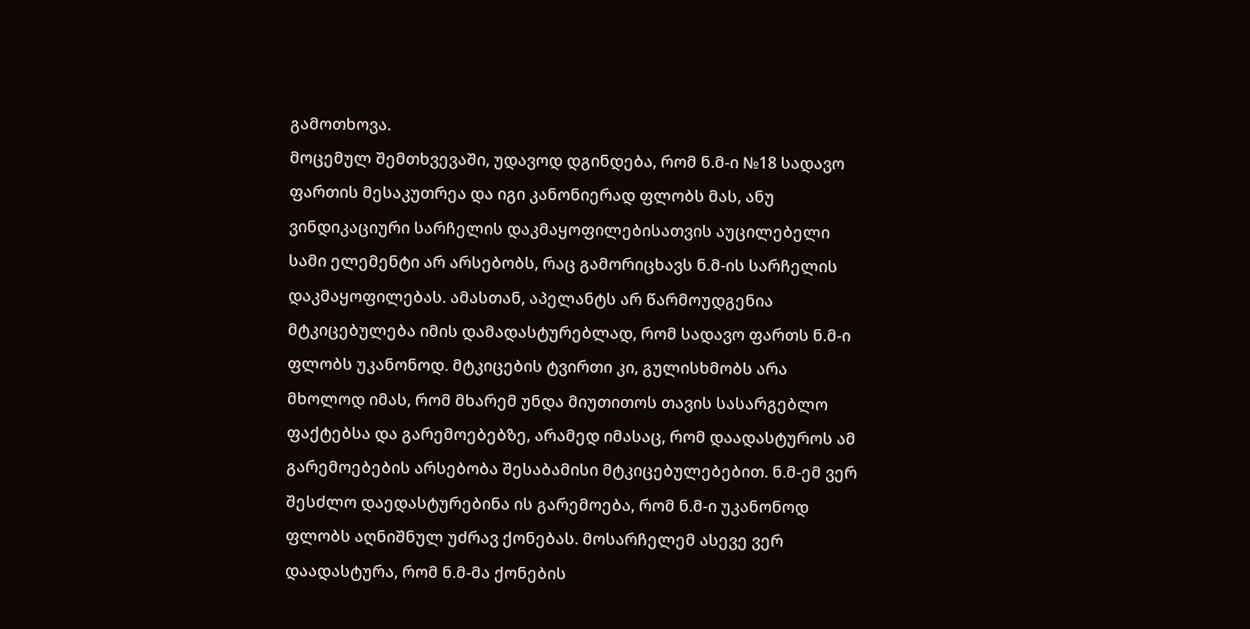გამოთხოვა.
მოცემულ შემთხვევაში, უდავოდ დგინდება, რომ ნ.მ-ი №18 სადავო ფართის მესაკუთრეა და იგი კანონიერად ფლობს მას, ანუ ვინდიკაციური სარჩელის დაკმაყოფილებისათვის აუცილებელი სამი ელემენტი არ არსებობს, რაც გამორიცხავს ნ.მ-ის სარჩელის დაკმაყოფილებას. ამასთან, აპელანტს არ წარმოუდგენია მტკიცებულება იმის დამადასტურებლად, რომ სადავო ფართს ნ.მ-ი ფლობს უკანონოდ. მტკიცების ტვირთი კი, გულისხმობს არა მხოლოდ იმას, რომ მხარემ უნდა მიუთითოს თავის სასარგებლო ფაქტებსა და გარემოებებზე, არამედ იმასაც, რომ დაადასტუროს ამ გარემოებების არსებობა შესაბამისი მტკიცებულებებით. ნ.მ-ემ ვერ შესძლო დაედასტურებინა ის გარემოება, რომ ნ.მ-ი უკანონოდ ფლობს აღნიშნულ უძრავ ქონებას. მოსარჩელემ ასევე ვერ დაადასტურა, რომ ნ.მ-მა ქონების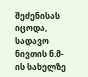შეძენისას იცოდა, სადავო ნივთის ნ.მ-ის სახელზე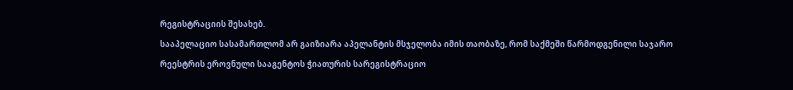რეგისტრაციის შესახებ.
სააპელაციო სასამართლომ არ გაიზიარა აპელანტის მსჯელობა იმის თაობაზე, რომ საქმეში წარმოდგენილი საჯარო რეესტრის ეროვნული სააგენტოს ჭიათურის სარეგისტრაციო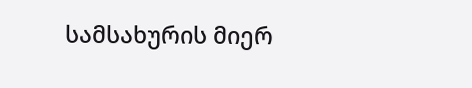სამსახურის მიერ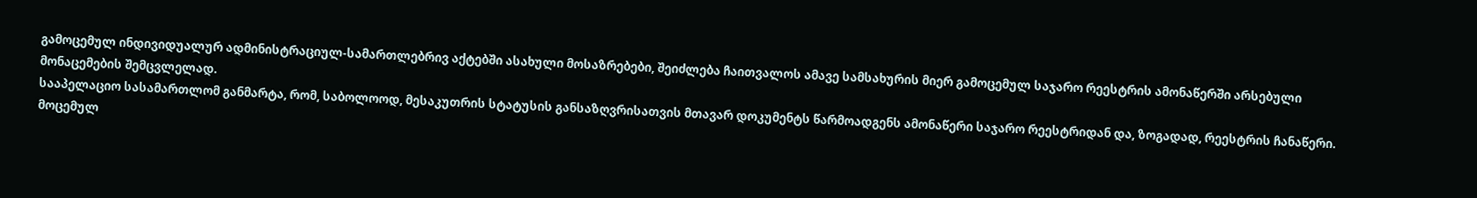გამოცემულ ინდივიდუალურ ადმინისტრაციულ-სამართლებრივ აქტებში ასახული მოსაზრებები, შეიძლება ჩაითვალოს ამავე სამსახურის მიერ გამოცემულ საჯარო რეესტრის ამონაწერში არსებული მონაცემების შემცვლელად.
სააპელაციო სასამართლომ განმარტა, რომ, საბოლოოდ, მესაკუთრის სტატუსის განსაზღვრისათვის მთავარ დოკუმენტს წარმოადგენს ამონაწერი საჯარო რეესტრიდან და, ზოგადად, რეესტრის ჩანაწერი. მოცემულ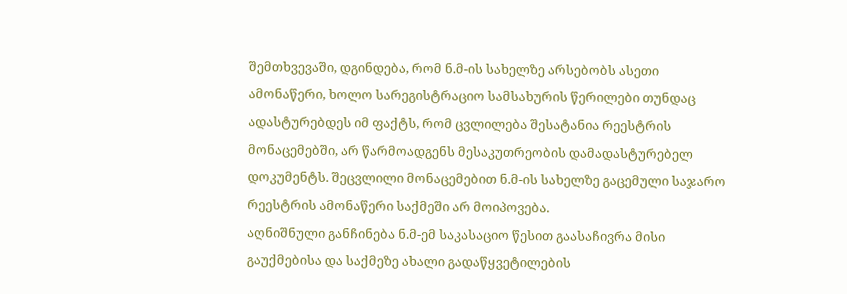შემთხვევაში, დგინდება, რომ ნ.მ-ის სახელზე არსებობს ასეთი ამონაწერი, ხოლო სარეგისტრაციო სამსახურის წერილები თუნდაც ადასტურებდეს იმ ფაქტს, რომ ცვლილება შესატანია რეესტრის მონაცემებში, არ წარმოადგენს მესაკუთრეობის დამადასტურებელ დოკუმენტს. შეცვლილი მონაცემებით ნ.მ-ის სახელზე გაცემული საჯარო რეესტრის ამონაწერი საქმეში არ მოიპოვება.
აღნიშნული განჩინება ნ.მ-ემ საკასაციო წესით გაასაჩივრა მისი გაუქმებისა და საქმეზე ახალი გადაწყვეტილების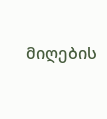მიღების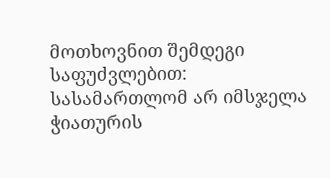მოთხოვნით შემდეგი საფუძვლებით: სასამართლომ არ იმსჯელა ჭიათურის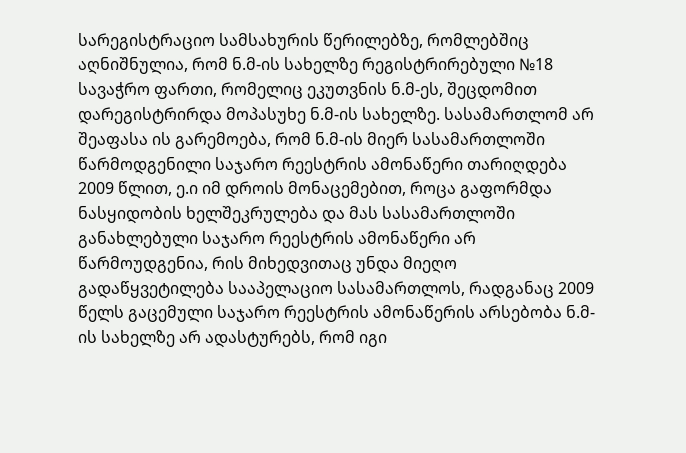სარეგისტრაციო სამსახურის წერილებზე, რომლებშიც აღნიშნულია, რომ ნ.მ-ის სახელზე რეგისტრირებული №18 სავაჭრო ფართი, რომელიც ეკუთვნის ნ.მ-ეს, შეცდომით დარეგისტრირდა მოპასუხე ნ.მ-ის სახელზე. სასამართლომ არ შეაფასა ის გარემოება, რომ ნ.მ-ის მიერ სასამართლოში წარმოდგენილი საჯარო რეესტრის ამონაწერი თარიღდება 2009 წლით, ე.ი იმ დროის მონაცემებით, როცა გაფორმდა ნასყიდობის ხელშეკრულება და მას სასამართლოში განახლებული საჯარო რეესტრის ამონაწერი არ წარმოუდგენია, რის მიხედვითაც უნდა მიეღო გადაწყვეტილება სააპელაციო სასამართლოს, რადგანაც 2009 წელს გაცემული საჯარო რეესტრის ამონაწერის არსებობა ნ.მ-ის სახელზე არ ადასტურებს, რომ იგი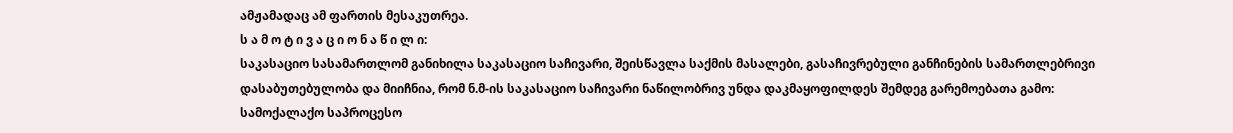ამჟამადაც ამ ფართის მესაკუთრეა.
ს ა მ ო ტ ი ვ ა ც ი ო ნ ა წ ი ლ ი:
საკასაციო სასამართლომ განიხილა საკასაციო საჩივარი, შეისწავლა საქმის მასალები, გასაჩივრებული განჩინების სამართლებრივი დასაბუთებულობა და მიიჩნია, რომ ნ.მ-ის საკასაციო საჩივარი ნაწილობრივ უნდა დაკმაყოფილდეს შემდეგ გარემოებათა გამო:
სამოქალაქო საპროცესო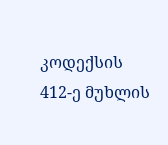კოდექსის 412-ე მუხლის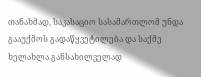თანახმად, საკასაციო სასამართლომ უნდა გააუქმოს გადაწყვეტილება და საქმე ხელახლა განსახილველად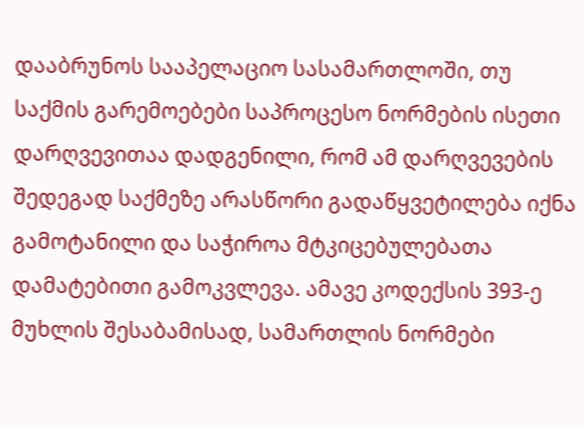დააბრუნოს სააპელაციო სასამართლოში, თუ საქმის გარემოებები საპროცესო ნორმების ისეთი დარღვევითაა დადგენილი, რომ ამ დარღვევების შედეგად საქმეზე არასწორი გადაწყვეტილება იქნა გამოტანილი და საჭიროა მტკიცებულებათა დამატებითი გამოკვლევა. ამავე კოდექსის 393-ე მუხლის შესაბამისად, სამართლის ნორმები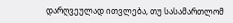დარღვეულად ითვლება, თუ სასამართლომ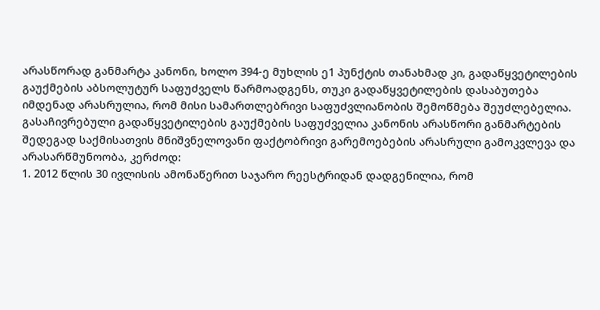არასწორად განმარტა კანონი, ხოლო 394-ე მუხლის ე1 პუნქტის თანახმად კი, გადაწყვეტილების გაუქმების აბსოლუტურ საფუძველს წარმოადგენს, თუკი გადაწყვეტილების დასაბუთება იმდენად არასრულია, რომ მისი სამართლებრივი საფუძვლიანობის შემოწმება შეუძლებელია.
გასაჩივრებული გადაწყვეტილების გაუქმების საფუძველია კანონის არასწორი განმარტების შედეგად საქმისათვის მნიშვნელოვანი ფაქტობრივი გარემოებების არასრული გამოკვლევა და არასარწმუნოობა, კერძოდ:
1. 2012 წლის 30 ივლისის ამონაწერით საჯარო რეესტრიდან დადგენილია, რომ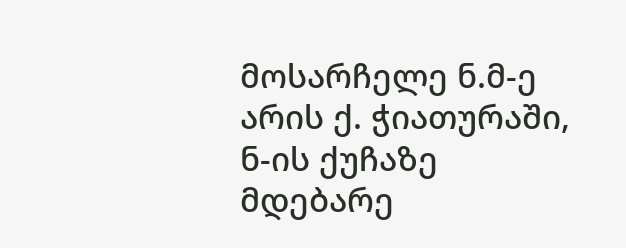მოსარჩელე ნ.მ-ე არის ქ. ჭიათურაში, ნ-ის ქუჩაზე მდებარე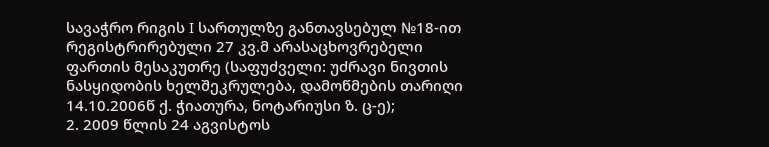სავაჭრო რიგის I სართულზე განთავსებულ №18-ით რეგისტრირებული 27 კვ.მ არასაცხოვრებელი ფართის მესაკუთრე (საფუძველი: უძრავი ნივთის ნასყიდობის ხელშეკრულება, დამოწმების თარიღი 14.10.2006წ ქ. ჭიათურა, ნოტარიუსი ზ. ც-ე);
2. 2009 წლის 24 აგვისტოს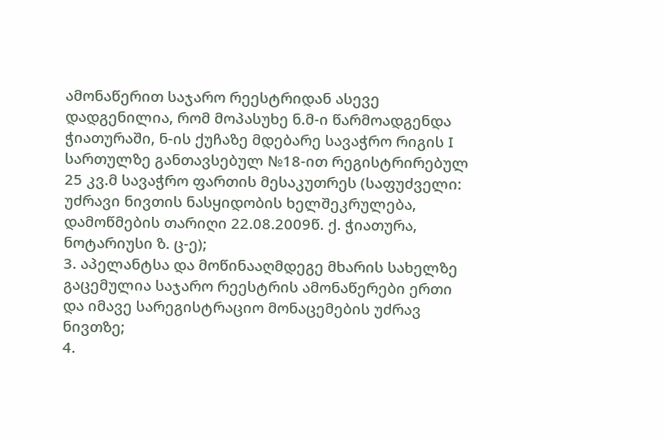ამონაწერით საჯარო რეესტრიდან ასევე დადგენილია, რომ მოპასუხე ნ.მ-ი წარმოადგენდა ჭიათურაში, ნ-ის ქუჩაზე მდებარე სავაჭრო რიგის I სართულზე განთავსებულ №18-ით რეგისტრირებულ 25 კვ.მ სავაჭრო ფართის მესაკუთრეს (საფუძველი: უძრავი ნივთის ნასყიდობის ხელშეკრულება, დამოწმების თარიღი 22.08.2009წ. ქ. ჭიათურა, ნოტარიუსი ზ. ც-ე);
3. აპელანტსა და მოწინააღმდეგე მხარის სახელზე გაცემულია საჯარო რეესტრის ამონაწერები ერთი და იმავე სარეგისტრაციო მონაცემების უძრავ ნივთზე;
4.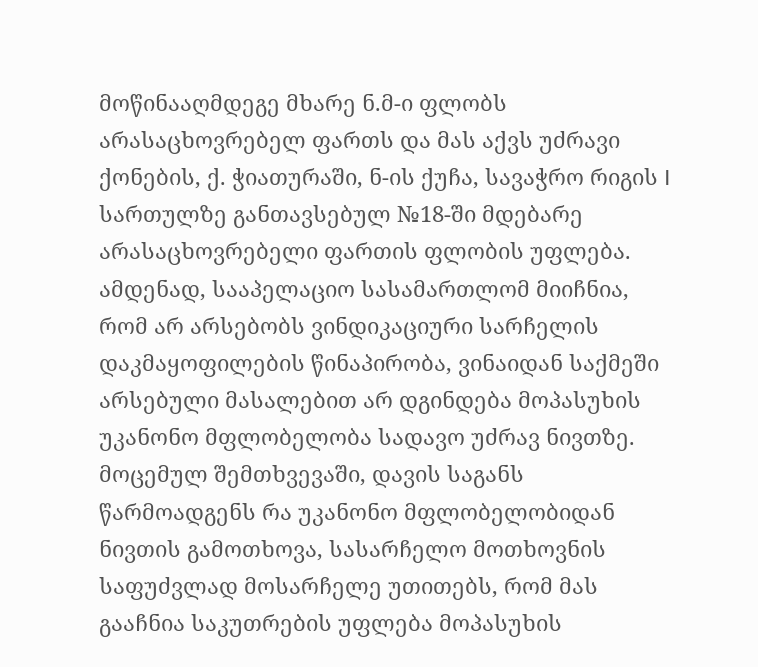მოწინააღმდეგე მხარე ნ.მ-ი ფლობს არასაცხოვრებელ ფართს და მას აქვს უძრავი ქონების, ქ. ჭიათურაში, ნ-ის ქუჩა, სავაჭრო რიგის I სართულზე განთავსებულ №18-ში მდებარე არასაცხოვრებელი ფართის ფლობის უფლება.
ამდენად, სააპელაციო სასამართლომ მიიჩნია, რომ არ არსებობს ვინდიკაციური სარჩელის დაკმაყოფილების წინაპირობა, ვინაიდან საქმეში არსებული მასალებით არ დგინდება მოპასუხის უკანონო მფლობელობა სადავო უძრავ ნივთზე.
მოცემულ შემთხვევაში, დავის საგანს წარმოადგენს რა უკანონო მფლობელობიდან ნივთის გამოთხოვა, სასარჩელო მოთხოვნის საფუძვლად მოსარჩელე უთითებს, რომ მას გააჩნია საკუთრების უფლება მოპასუხის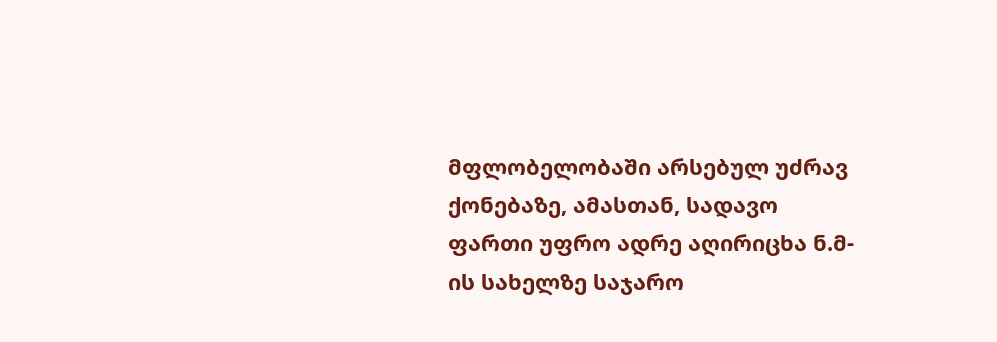მფლობელობაში არსებულ უძრავ ქონებაზე, ამასთან, სადავო ფართი უფრო ადრე აღირიცხა ნ.მ-ის სახელზე საჯარო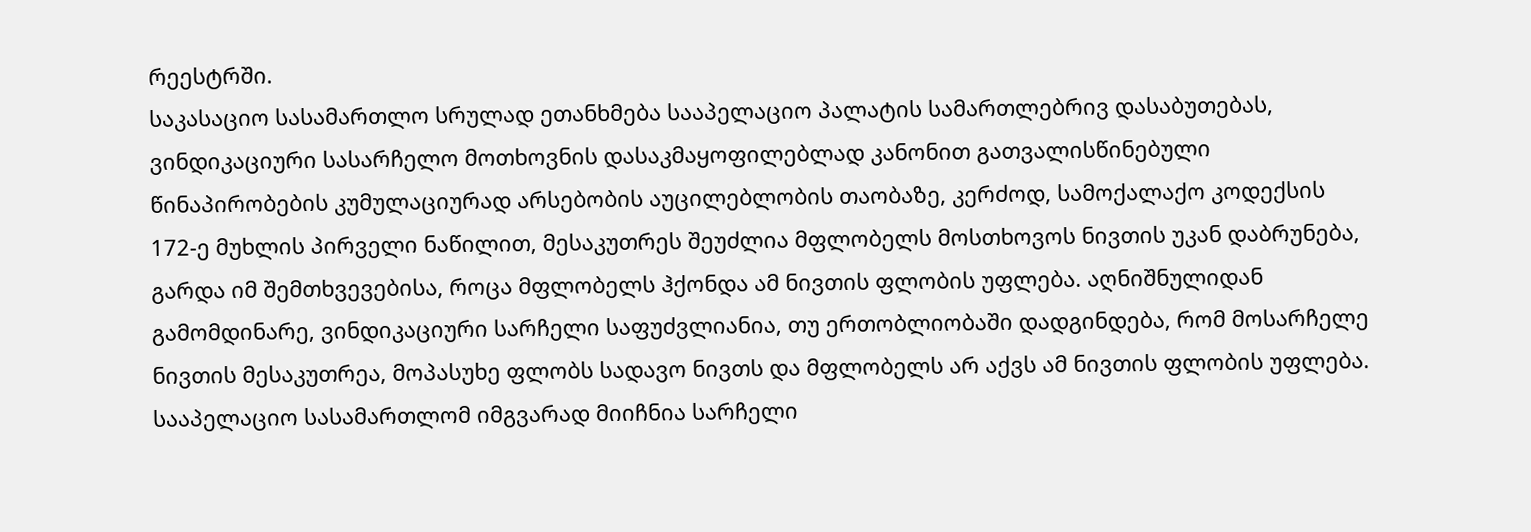რეესტრში.
საკასაციო სასამართლო სრულად ეთანხმება სააპელაციო პალატის სამართლებრივ დასაბუთებას, ვინდიკაციური სასარჩელო მოთხოვნის დასაკმაყოფილებლად კანონით გათვალისწინებული წინაპირობების კუმულაციურად არსებობის აუცილებლობის თაობაზე, კერძოდ, სამოქალაქო კოდექსის 172-ე მუხლის პირველი ნაწილით, მესაკუთრეს შეუძლია მფლობელს მოსთხოვოს ნივთის უკან დაბრუნება, გარდა იმ შემთხვევებისა, როცა მფლობელს ჰქონდა ამ ნივთის ფლობის უფლება. აღნიშნულიდან გამომდინარე, ვინდიკაციური სარჩელი საფუძვლიანია, თუ ერთობლიობაში დადგინდება, რომ მოსარჩელე ნივთის მესაკუთრეა, მოპასუხე ფლობს სადავო ნივთს და მფლობელს არ აქვს ამ ნივთის ფლობის უფლება.
სააპელაციო სასამართლომ იმგვარად მიიჩნია სარჩელი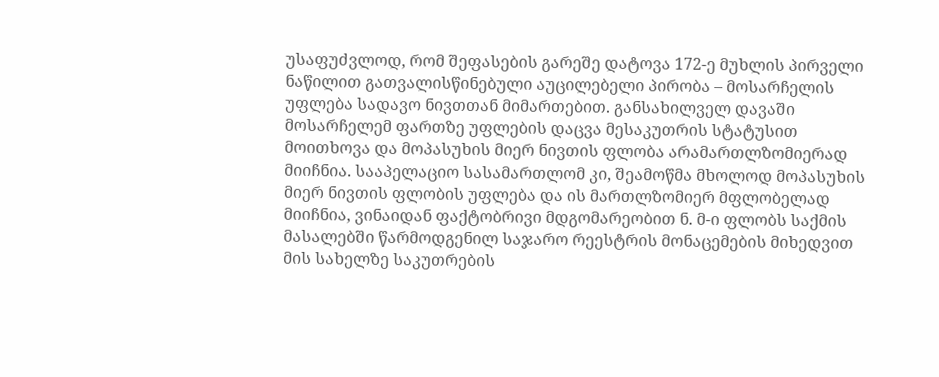უსაფუძვლოდ, რომ შეფასების გარეშე დატოვა 172-ე მუხლის პირველი ნაწილით გათვალისწინებული აუცილებელი პირობა – მოსარჩელის უფლება სადავო ნივთთან მიმართებით. განსახილველ დავაში მოსარჩელემ ფართზე უფლების დაცვა მესაკუთრის სტატუსით მოითხოვა და მოპასუხის მიერ ნივთის ფლობა არამართლზომიერად მიიჩნია. სააპელაციო სასამართლომ კი, შეამოწმა მხოლოდ მოპასუხის მიერ ნივთის ფლობის უფლება და ის მართლზომიერ მფლობელად მიიჩნია, ვინაიდან ფაქტობრივი მდგომარეობით ნ. მ-ი ფლობს საქმის მასალებში წარმოდგენილ საჯარო რეესტრის მონაცემების მიხედვით მის სახელზე საკუთრების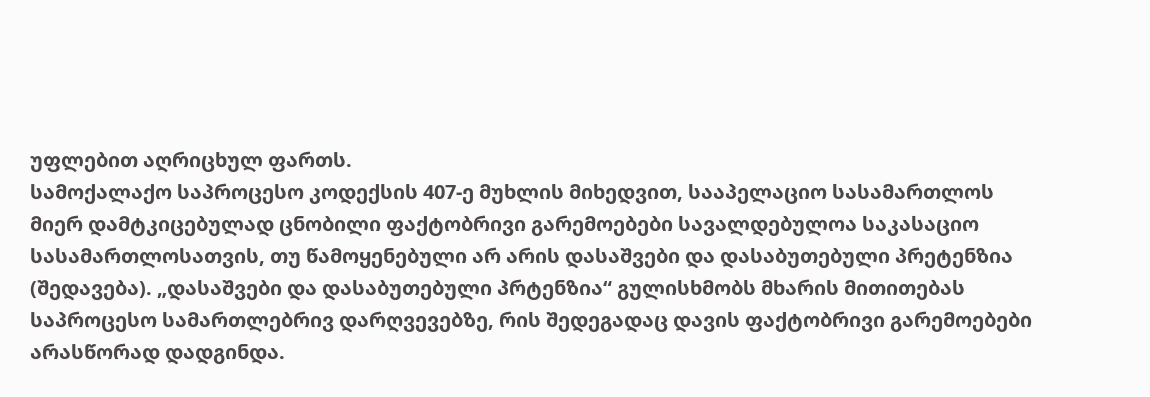უფლებით აღრიცხულ ფართს.
სამოქალაქო საპროცესო კოდექსის 407-ე მუხლის მიხედვით, სააპელაციო სასამართლოს მიერ დამტკიცებულად ცნობილი ფაქტობრივი გარემოებები სავალდებულოა საკასაციო სასამართლოსათვის, თუ წამოყენებული არ არის დასაშვები და დასაბუთებული პრეტენზია (შედავება). „დასაშვები და დასაბუთებული პრტენზია“ გულისხმობს მხარის მითითებას საპროცესო სამართლებრივ დარღვევებზე, რის შედეგადაც დავის ფაქტობრივი გარემოებები არასწორად დადგინდა.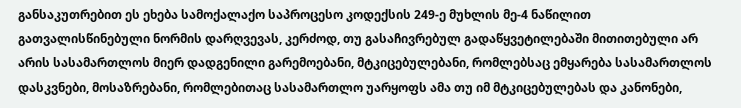განსაკუთრებით ეს ეხება სამოქალაქო საპროცესო კოდექსის 249-ე მუხლის მე-4 ნაწილით გათვალისწინებული ნორმის დარღვევას, კერძოდ, თუ გასაჩივრებულ გადაწყვეტილებაში მითითებული არ არის სასამართლოს მიერ დადგენილი გარემოებანი, მტკიცებულებანი, რომლებსაც ემყარება სასამართლოს დასკვნები, მოსაზრებანი, რომლებითაც სასამართლო უარყოფს ამა თუ იმ მტკიცებულებას და კანონები,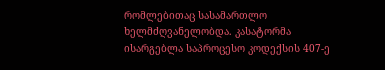რომლებითაც სასამართლო ხელმძღვანელობდა. კასატორმა ისარგებლა საპროცესო კოდექსის 407-ე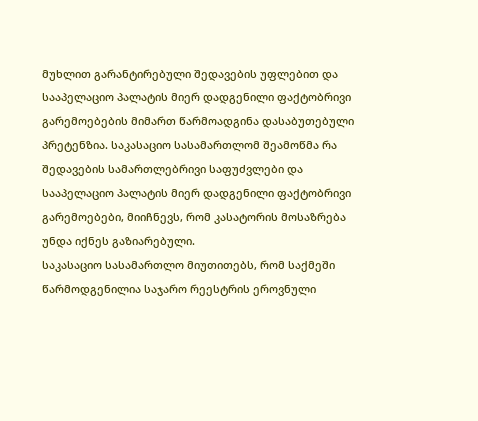მუხლით გარანტირებული შედავების უფლებით და სააპელაციო პალატის მიერ დადგენილი ფაქტობრივი გარემოებების მიმართ წარმოადგინა დასაბუთებული პრეტენზია. საკასაციო სასამართლომ შეამოწმა რა შედავების სამართლებრივი საფუძვლები და სააპელაციო პალატის მიერ დადგენილი ფაქტობრივი გარემოებები, მიიჩნევს, რომ კასატორის მოსაზრება უნდა იქნეს გაზიარებული.
საკასაციო სასამართლო მიუთითებს, რომ საქმეში წარმოდგენილია საჯარო რეესტრის ეროვნული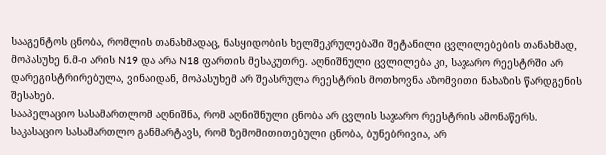სააგენტოს ცნობა, რომლის თანახმადაც, ნასყიდობის ხელშეკრულებაში შეტანილი ცვლილებების თანახმად, მოპასუხე ნ.მ-ი არის N19 და არა N18 ფართის მესაკუთრე. აღნიშნული ცვლილება კი, საჯარო რეესტრში არ დარეგისტრირებულა, ვინაიდან, მოპასუხემ არ შეასრულა რეესტრის მოთხოვნა აზომვითი ნახაზის წარდგენის შესახებ.
სააპელაციო სასამართლომ აღნიშნა, რომ აღნიშნული ცნობა არ ცვლის საჯარო რეესტრის ამონაწერს.
საკასაციო სასამართლო განმარტავს, რომ ზემომითითებული ცნობა, ბუნებრივია, არ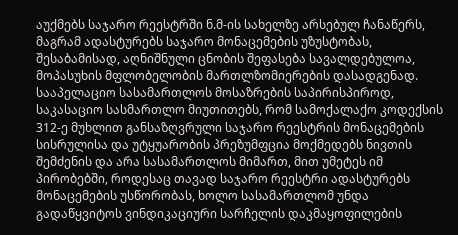აუქმებს საჯარო რეესტრში ნ.მ-ის სახელზე არსებულ ჩანაწერს, მაგრამ ადასტურებს საჯარო მონაცემების უზუსტობას, შესაბამისად, აღნიშნული ცნობის შეფასება სავალდებულოა, მოპასუხის მფლობელობის მართლზომიერების დასადგენად.
სააპელაციო სასამართლოს მოსაზრების საპირისპიროდ, საკასაციო სასმართლო მიუთითებს, რომ სამოქალაქო კოდექსის 312-ე მუხლით განსაზღვრული საჯარო რეესტრის მონაცემების სისრულისა და უტყუარობის პრეზუმფცია მოქმედებს ნივთის შემძენის და არა სასამართლოს მიმართ, მით უმეტეს იმ პირობებში, როდესაც თავად საჯარო რეესტრი ადასტურებს მონაცემების უსწორობას, ხოლო სასამართლომ უნდა გადაწყვიტოს ვინდიკაციური სარჩელის დაკმაყოფილების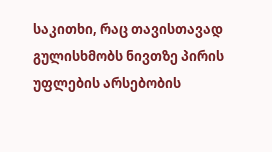საკითხი, რაც თავისთავად გულისხმობს ნივთზე პირის უფლების არსებობის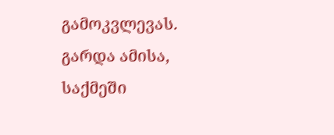გამოკვლევას.
გარდა ამისა, საქმეში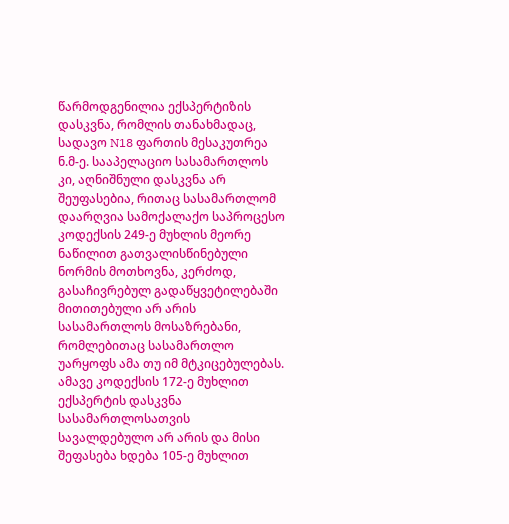წარმოდგენილია ექსპერტიზის დასკვნა, რომლის თანახმადაც, სადავო N18 ფართის მესაკუთრეა ნ.მ-ე. სააპელაციო სასამართლოს კი, აღნიშნული დასკვნა არ შეუფასებია, რითაც სასამართლომ დაარღვია სამოქალაქო საპროცესო კოდექსის 249-ე მუხლის მეორე ნაწილით გათვალისწინებული ნორმის მოთხოვნა, კერძოდ, გასაჩივრებულ გადაწყვეტილებაში მითითებული არ არის სასამართლოს მოსაზრებანი, რომლებითაც სასამართლო უარყოფს ამა თუ იმ მტკიცებულებას. ამავე კოდექსის 172-ე მუხლით ექსპერტის დასკვნა სასამართლოსათვის სავალდებულო არ არის და მისი შეფასება ხდება 105-ე მუხლით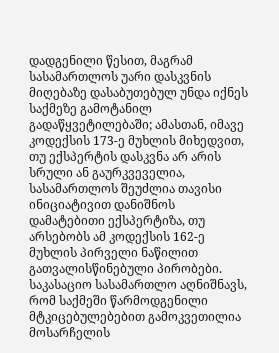დადგენილი წესით, მაგრამ სასამართლოს უარი დასკვნის მიღებაზე დასაბუთებულ უნდა იქნეს საქმეზე გამოტანილ გადაწყვეტილებაში; ამასთან, იმავე კოდექსის 173-ე მუხლის მიხედვით, თუ ექსპერტის დასკვნა არ არის სრული ან გაურკვეველია, სასამართლოს შეუძლია თავისი ინიციატივით დანიშნოს დამატებითი ექსპერტიზა, თუ არსებობს ამ კოდექსის 162-ე მუხლის პირველი ნაწილით გათვალისწინებული პირობები.
საკასაციო სასამართლო აღნიშნავს, რომ საქმეში წარმოდგენილი მტკიცებულებებით გამოკვეთილია მოსარჩელის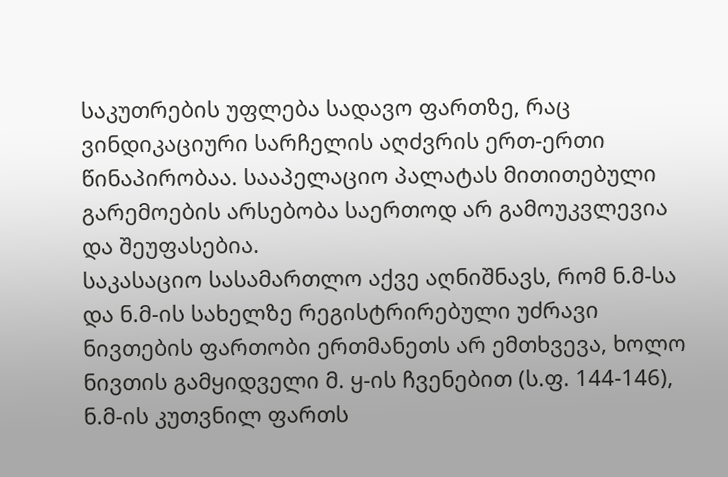საკუთრების უფლება სადავო ფართზე, რაც ვინდიკაციური სარჩელის აღძვრის ერთ-ერთი წინაპირობაა. სააპელაციო პალატას მითითებული გარემოების არსებობა საერთოდ არ გამოუკვლევია და შეუფასებია.
საკასაციო სასამართლო აქვე აღნიშნავს, რომ ნ.მ-სა და ნ.მ-ის სახელზე რეგისტრირებული უძრავი ნივთების ფართობი ერთმანეთს არ ემთხვევა, ხოლო ნივთის გამყიდველი მ. ყ-ის ჩვენებით (ს.ფ. 144-146), ნ.მ-ის კუთვნილ ფართს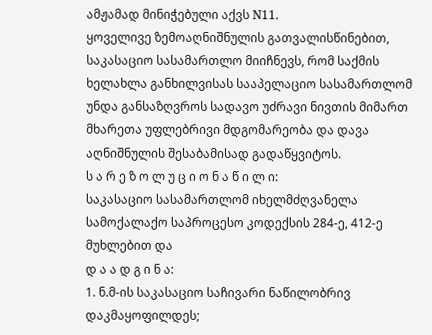ამჟამად მინიჭებული აქვს N11.
ყოველივე ზემოაღნიშნულის გათვალისწინებით, საკასაციო სასამართლო მიიჩნევს, რომ საქმის ხელახლა განხილვისას სააპელაციო სასამართლომ უნდა განსაზღვროს სადავო უძრავი ნივთის მიმართ მხარეთა უფლებრივი მდგომარეობა და დავა აღნიშნულის შესაბამისად გადაწყვიტოს.
ს ა რ ე ზ ო ლ უ ც ი ო ნ ა წ ი ლ ი:
საკასაციო სასამართლომ იხელმძღვანელა სამოქალაქო საპროცესო კოდექსის 284-ე, 412-ე მუხლებით და
დ ა ა დ გ ი ნ ა:
1. ნ.მ-ის საკასაციო საჩივარი ნაწილობრივ დაკმაყოფილდეს;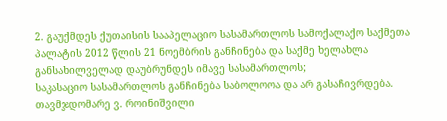2. გაუქმდეს ქუთაისის სააპელაციო სასამართლოს სამოქალაქო საქმეთა პალატის 2012 წლის 21 ნოემბრის განჩინება და საქმე ხელახლა განსახილველად დაუბრუნდეს იმავე სასამართლოს;
საკასაციო სასამართლოს განჩინება საბოლოოა და არ გასაჩივრდება.
თავმჯდომარე ვ. როინიშვილი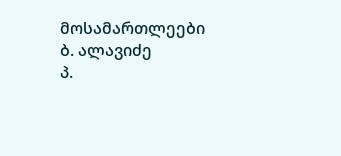მოსამართლეები ბ. ალავიძე
პ.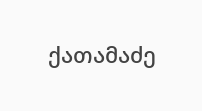ქათამაძე